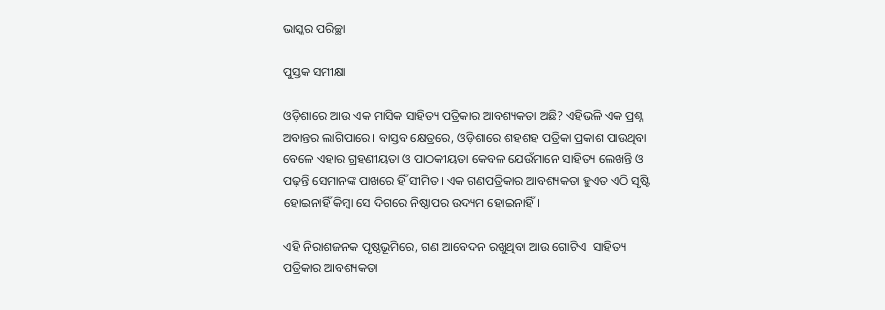ଭାସ୍କର ପରିଚ୍ଛା

ପୁସ୍ତକ ସମୀକ୍ଷା

ଓଡ଼ିଶାରେ ଆଉ ଏକ ମାସିକ ସାହିତ୍ୟ ପତ୍ରିକାର ଆବଶ୍ୟକତା ଅଛି? ଏହିଭଳି ଏକ ପ୍ରଶ୍ନ ଅବାନ୍ତର ଲାଗିପାରେ। ବାସ୍ତବ କ୍ଷେତ୍ରରେ, ଓଡ଼ିଶାରେ ଶହଶହ ପତ୍ରିକା ପ୍ରକାଶ ପାଉଥିବା ବେଳେ ଏହାର ଗ୍ରହଣୀୟତା ଓ ପାଠକୀୟତା କେବଳ ଯେଉଁମାନେ ସାହିତ୍ୟ ଲେଖନ୍ତି ଓ ପଢ଼ନ୍ତି ସେମାନଙ୍କ ପାଖରେ ହିଁ ସୀମିତ। ଏକ ଗଣପତ୍ରିକାର ଆବଶ୍ୟକତା ହୁଏତ ଏଠି ସୃଷ୍ଟି ହୋଇନାହିଁ କିମ୍ବା ସେ ଦିଗରେ ନିଷ୍ଠାପର ଉଦ୍ୟମ ହୋଇନାହିଁ।

ଏହି ନିରାଶଜନକ ପୃଷ୍ଠଭୂମିରେ, ଗଣ ଆବେଦନ ରଖୁଥିବା ଆଉ ଗୋଟିଏ  ସାହିତ୍ୟ ପତ୍ରିକାର ଆବଶ୍ୟକତା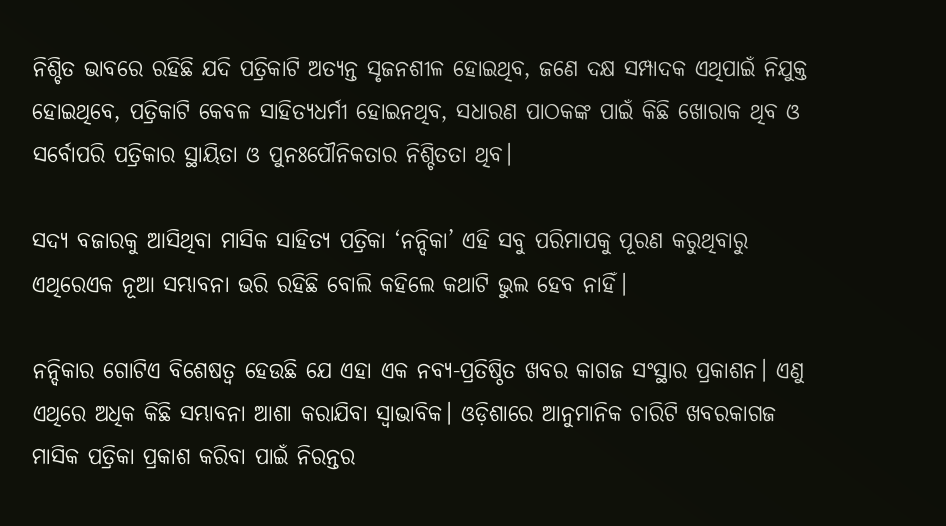ନିଶ୍ଚିତ ଭାବରେ ରହିଛି ଯଦି ପତ୍ରିକାଟି ଅତ୍ୟନ୍ତ ସୃଜନଶୀଳ ହୋଇଥିବ, ଜଣେ ଦକ୍ଷ ସମ୍ପାଦକ ଏଥିପାଇଁ ନିଯୁକ୍ତ ହୋଇଥିବେ, ପତ୍ରିକାଟି କେବଳ ସାହିତ୍ୟଧର୍ମୀ ହୋଇନଥିବ, ସଧାରଣ ପାଠକଙ୍କ ପାଇଁ କିଛି ଖୋରାକ ଥିବ ଓ ସର୍ବୋପରି ପତ୍ରିକାର ସ୍ଥାୟିତା ଓ ପୁନଃପୌନିକତାର ନିଶ୍ଚିତତା ଥିବ।

ସଦ୍ୟ ବଜାରକୁ ଆସିଥିବା ମାସିକ ସାହିତ୍ୟ ପତ୍ରିକା ‘ନନ୍ଦିକା’ ଏହି ସବୁ ପରିମାପକୁ ପୂରଣ କରୁଥିବାରୁ ଏଥିରେଏକ ନୂଆ ସମ୍ଭାବନା ଭରି ରହିଛି ବୋଲି କହିଲେ କଥାଟି ଭୁଲ ହେବ ନାହିଁ।

ନନ୍ଦିକାର ଗୋଟିଏ ବିଶେଷତ୍ୱ ହେଉଛି ଯେ ଏହା ଏକ ନବ୍ୟ-ପ୍ରତିଷ୍ଠିତ ଖବର କାଗଜ ସଂସ୍ଥାର ପ୍ରକାଶନ। ଏଣୁ ଏଥିରେ ଅଧିକ କିଛି ସମ୍ଭାବନା ଆଶା କରାଯିବା ସ୍ଵାଭାବିକ। ଓଡ଼ିଶାରେ ଆନୁମାନିକ ଚାରିଟି ଖବରକାଗଜ ମାସିକ ପତ୍ରିକା ପ୍ରକାଶ କରିବା ପାଇଁ ନିରନ୍ତର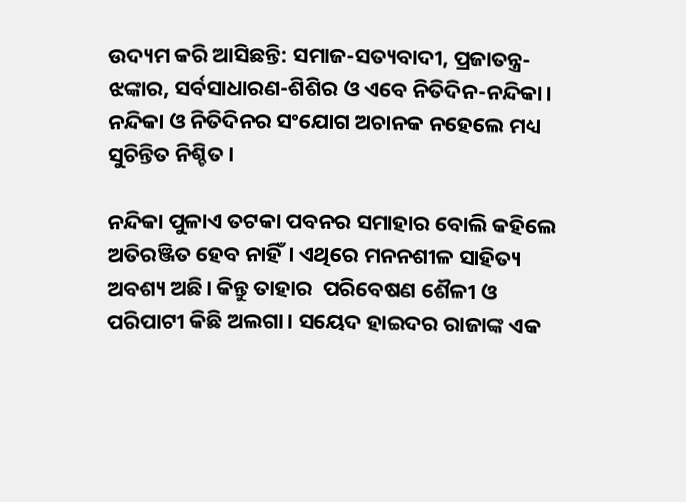ଉଦ୍ୟମ କରି ଆସିଛନ୍ତି: ସମାଜ-ସତ୍ୟବାଦୀ, ପ୍ରଜାତନ୍ତ୍ର-ଝଙ୍କାର, ସର୍ବସାଧାରଣ-ଶିଶିର ଓ ଏବେ ନିତିଦିନ-ନନ୍ଦିକା। ନନ୍ଦିକା ଓ ନିତିଦିନର ସଂଯୋଗ ଅଚାନକ ନହେଲେ ମଧ୍ୟ ସୁଚିନ୍ତିତ ନିଶ୍ଚିତ।

ନନ୍ଦିକା ପୁଳାଏ ତଟକା ପବନର ସମାହାର ବୋଲି କହିଲେ ଅତିରଞ୍ଜିତ ହେବ ନାହିଁ। ଏଥିରେ ମନନଶୀଳ ସାହିତ୍ୟ ଅବଶ୍ୟ ଅଛି। କିନ୍ତୁ ତାହାର  ପରିବେଷଣ ଶୈଳୀ ଓ ପରିପାଟୀ କିଛି ଅଲଗା। ସୟେଦ ହାଇଦର ରାଜାଙ୍କ ଏକ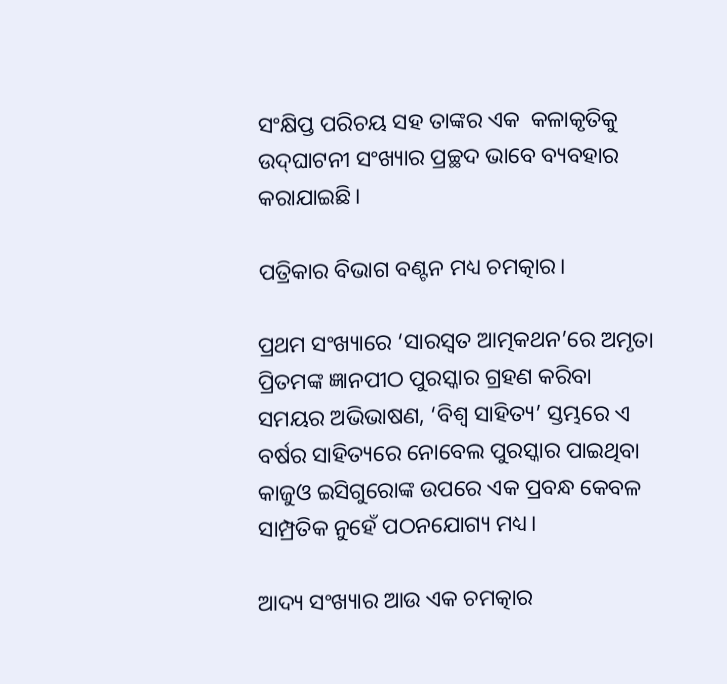ସଂକ୍ଷିପ୍ତ ପରିଚୟ ସହ ତାଙ୍କର ଏକ  କଳାକୃତିକୁ ଉଦ୍‌ଘାଟନୀ ସଂଖ୍ୟାର ପ୍ରଚ୍ଛଦ ଭାବେ ବ୍ୟବହାର କରାଯାଇଛି।

ପତ୍ରିକାର ବିଭାଗ ବଣ୍ଟନ ମଧ୍ୟ ଚମତ୍କାର।

ପ୍ରଥମ ସଂଖ୍ୟାରେ ‘ସାରସ୍ୱତ ଆତ୍ମକଥନ’ରେ ଅମୃତା ପ୍ରିତମଙ୍କ ଜ୍ଞାନପୀଠ ପୁରସ୍କାର ଗ୍ରହଣ କରିବା ସମୟର ଅଭିଭାଷଣ, ‘ବିଶ୍ଵ ସାହିତ୍ୟ’ ସ୍ତମ୍ଭରେ ଏ ବର୍ଷର ସାହିତ୍ୟରେ ନୋବେଲ ପୁରସ୍କାର ପାଇଥିବା କାଜୁଓ ଇସିଗୁରୋଙ୍କ ଉପରେ ଏକ ପ୍ରବନ୍ଧ କେବଳ ସାମ୍ପ୍ରତିକ ନୁହେଁ ପଠନଯୋଗ୍ୟ ମଧ୍ୟ।

ଆଦ୍ୟ ସଂଖ୍ୟାର ଆଉ ଏକ ଚମତ୍କାର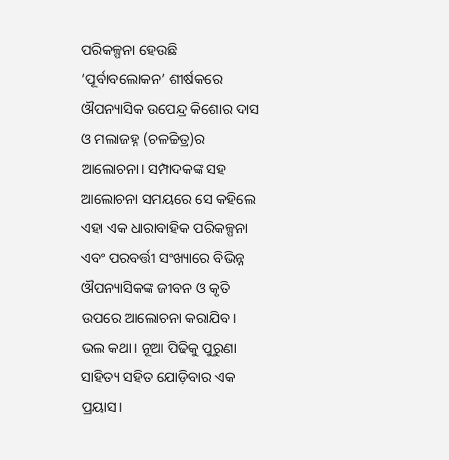ପରିକଳ୍ପନା ହେଉଛି ‘ପୂର୍ବାବଲୋକନ’ ଶୀର୍ଷକରେ ଔପନ୍ୟାସିକ ଉପେନ୍ଦ୍ର କିଶୋର ଦାସ ଓ ମଲାଜହ୍ନ (ଚଳଚ୍ଚିତ୍ର)ର ଆଲୋଚନା। ସମ୍ପାଦକଙ୍କ ସହ ଆଲୋଚନା ସମୟରେ ସେ କହିଲେ ଏହା ଏକ ଧାରାବାହିକ ପରିକଳ୍ପନା ଏବଂ ପରବର୍ତ୍ତୀ ସଂଖ୍ୟାରେ ବିଭିନ୍ନ ଔପନ୍ୟାସିକଙ୍କ ଜୀବନ ଓ କୃତି ଉପରେ ଆଲୋଚନା କରାଯିବ। ଭଲ କଥା। ନୂଆ ପିଢିକୁ ପୁରୁଣା ସାହିତ୍ୟ ସହିତ ଯୋଡ଼ିବାର ଏକ ପ୍ରୟାସ।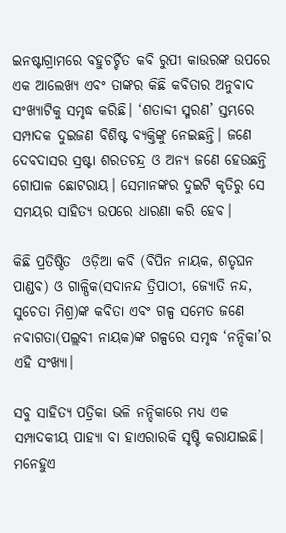ଇନଷ୍ଟାଗ୍ରାମରେ ବହୁଚର୍ଚ୍ଚିତ କବି ରୁପୀ କାଉରଙ୍କ ଉପରେ ଏକ ଆଲେଖ୍ୟ ଏବଂ ତାଙ୍କର କିଛି କବିତାର ଅନୁବାଦ ସଂଖ୍ୟାଟିକୁ ସମୃଦ୍ଧ କରିଛି। ‘ଶତାବ୍ଦୀ ସ୍ମରଣ’ ସ୍ତମ୍ଭରେ ସମ୍ପାଦକ ଦୁଇଜଣ ବିଶିଷ୍ଟ ବ୍ୟକ୍ତିଙ୍କୁ ନେଇଛନ୍ତି। ଜଣେ ଦେବଦାସର ସ୍ରଷ୍ଟା ଶରତଚନ୍ଦ୍ର ଓ ଅନ୍ୟ ଜଣେ ହେଉଛନ୍ତି ଗୋପାଳ ଛୋଟରାୟ। ସେମାନଙ୍କର ଦୁଇଟି କୃତିରୁ ସେ ସମୟର ସାହିତ୍ୟ ଉପରେ ଧାରଣା କରି ହେବ।

କିଛି ପ୍ରତିଷ୍ଠିତ  ଓଡ଼ିଆ କବି (ବିପିନ ନାୟକ, ଶତୃଘନ ପାଣ୍ଡବ) ଓ ଗାଳ୍ପିକ(ସଦାନନ୍ଦ ତ୍ରିପାଠୀ, ଜ୍ୟୋତି ନନ୍ଦ, ସୁଚେତା ମିଶ୍ର)ଙ୍କ କବିତା ଏବଂ ଗଳ୍ପ ସମେତ ଜଣେ ନବାଗତା(ପଲ୍ଲବୀ ନାୟକ)ଙ୍କ ଗଳ୍ପରେ ସମୃଦ୍ଧ ‘ନନ୍ଦିକା’ର ଏହି ସଂଖ୍ୟା।

ସବୁ ସାହିତ୍ୟ ପତ୍ରିକା ଭଳି ନନ୍ଦିକାରେ ମଧ୍ୟ ଏକ ସମ୍ପାଦକୀୟ ପାହ୍ୟା ବା ହାଏରାରକି ସୃଷ୍ଟି କରାଯାଇଛି। ମନେହୁଏ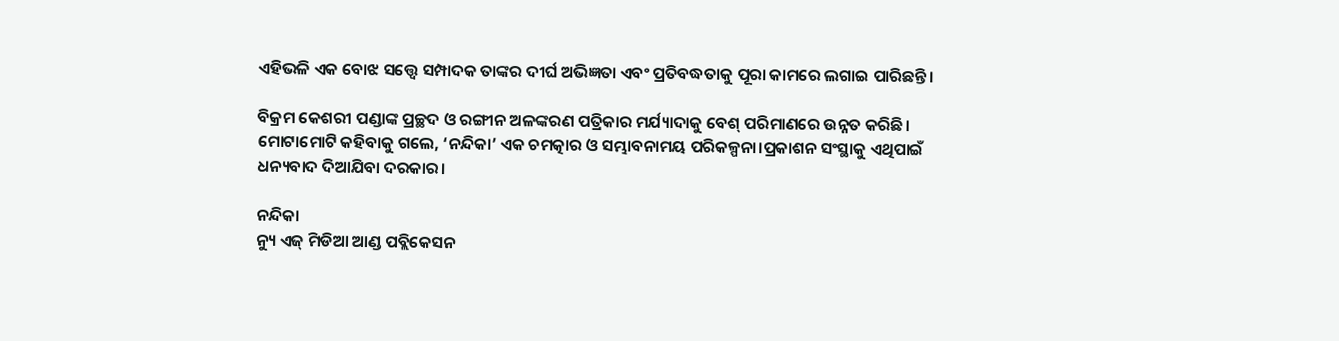ଏହିଭଳି ଏକ ବୋଝ ସତ୍ତ୍ୱେ ସମ୍ପାଦକ ତାଙ୍କର ଦୀର୍ଘ ଅଭିଜ୍ଞତା ଏବଂ ପ୍ରତିବଦ୍ଧତାକୁ ପୂରା କାମରେ ଲଗାଇ ପାରିଛନ୍ତି।

ବିକ୍ରମ କେଶରୀ ପଣ୍ଡାଙ୍କ ପ୍ରଚ୍ଛଦ ଓ ରଙ୍ଗୀନ ଅଳଙ୍କରଣ ପତ୍ରିକାର ମର୍ଯ୍ୟାଦାକୁ ବେଶ୍ ପରିମାଣରେ ଉନ୍ନତ କରିଛି।
ମୋଟାମୋଟି କହିବାକୁ ଗଲେ, ‘ନନ୍ଦିକା’ ଏକ ଚମତ୍କାର ଓ ସମ୍ଭାବନାମୟ ପରିକଳ୍ପନା।ପ୍ରକାଶନ ସଂସ୍ଥାକୁ ଏଥିପାଇଁ ଧନ୍ୟବାଦ ଦିଆଯିବା ଦରକାର।

ନନ୍ଦିକା
ନ୍ୟୁ ଏଜ୍ ମିଡିଆ ଆଣ୍ଡ ପବ୍ଲିକେସନ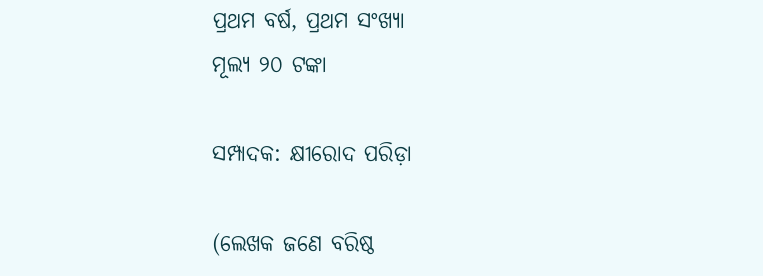ପ୍ରଥମ ବର୍ଷ, ପ୍ରଥମ ସଂଖ୍ୟା
ମୂଲ୍ୟ ୨୦ ଟଙ୍କା

ସମ୍ପାଦକ: କ୍ଷୀରୋଦ ପରିଡ଼ା

(ଲେଖକ ଜଣେ ବରିଷ୍ଠ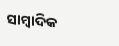ସାମ୍ବାଦିକ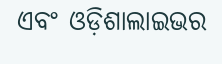ଏବଂ ଓଡ଼ିଶାଲାଇଭର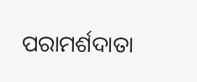ପରାମର୍ଶଦାତା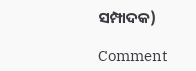ସମ୍ପାଦକ)

Comment